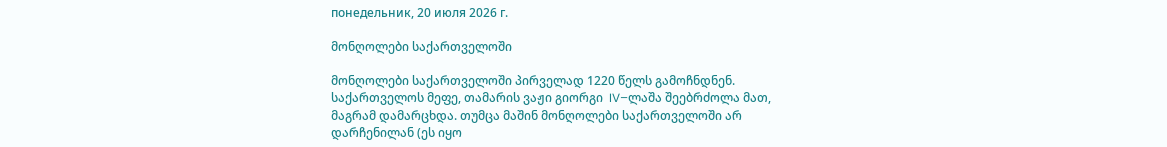понедельник, 20 июля 2026 г.

მონღოლები საქართველოში

მონღოლები საქართველოში პირველად 1220 წელს გამოჩნდნენ. საქართველოს მეფე, თამარის ვაჟი გიორგი  IV–ლაშა შეებრძოლა მათ, მაგრამ დამარცხდა. თუმცა მაშინ მონღოლები საქართველოში არ დარჩენილან (ეს იყო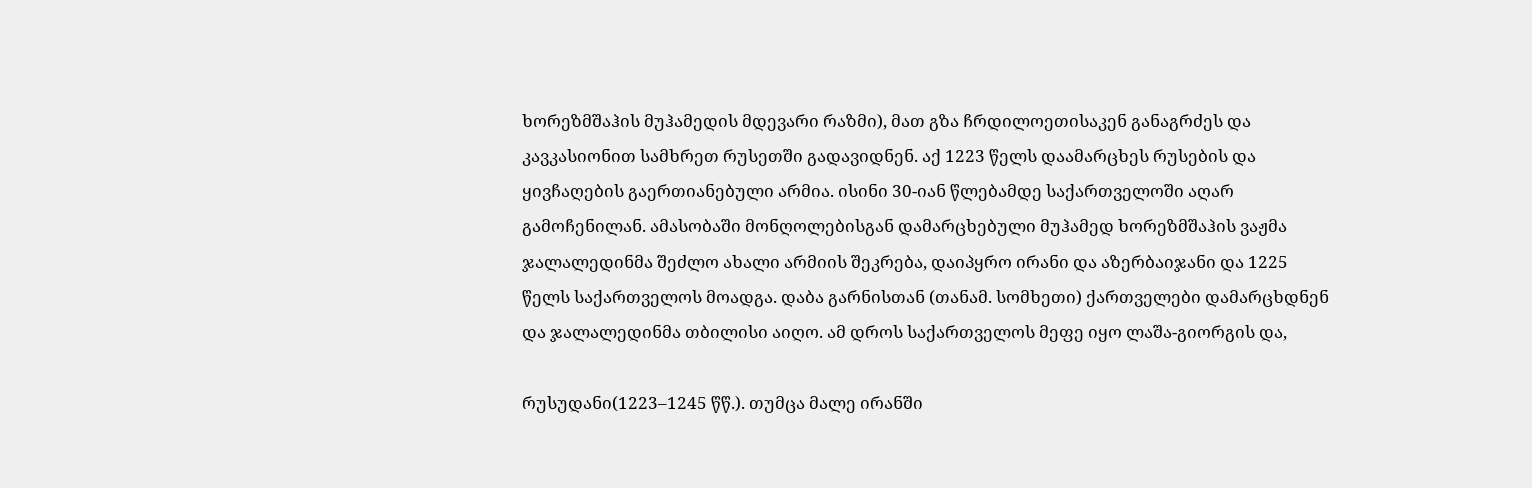ხორეზმშაჰის მუჰამედის მდევარი რაზმი), მათ გზა ჩრდილოეთისაკენ განაგრძეს და კავკასიონით სამხრეთ რუსეთში გადავიდნენ. აქ 1223 წელს დაამარცხეს რუსების და ყივჩაღების გაერთიანებული არმია. ისინი 30-იან წლებამდე საქართველოში აღარ გამოჩენილან. ამასობაში მონღოლებისგან დამარცხებული მუჰამედ ხორეზმშაჰის ვაჟმა ჯალალედინმა შეძლო ახალი არმიის შეკრება, დაიპყრო ირანი და აზერბაიჯანი და 1225 წელს საქართველოს მოადგა. დაბა გარნისთან (თანამ. სომხეთი) ქართველები დამარცხდნენ და ჯალალედინმა თბილისი აიღო. ამ დროს საქართველოს მეფე იყო ლაშა-გიორგის და,

რუსუდანი(1223–1245 წწ.). თუმცა მალე ირანში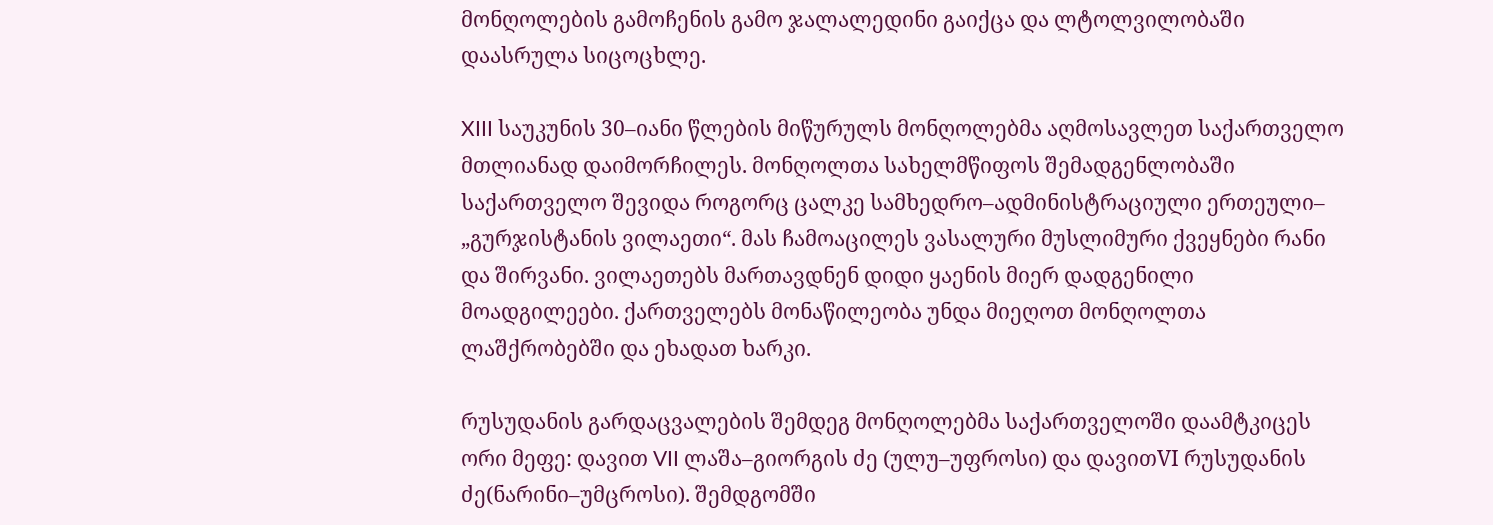მონღოლების გამოჩენის გამო ჯალალედინი გაიქცა და ლტოლვილობაში დაასრულა სიცოცხლე.

XIII საუკუნის 30–იანი წლების მიწურულს მონღოლებმა აღმოსავლეთ საქართველო მთლიანად დაიმორჩილეს. მონღოლთა სახელმწიფოს შემადგენლობაში საქართველო შევიდა როგორც ცალკე სამხედრო–ადმინისტრაციული ერთეული– „გურჯისტანის ვილაეთი“. მას ჩამოაცილეს ვასალური მუსლიმური ქვეყნები რანი და შირვანი. ვილაეთებს მართავდნენ დიდი ყაენის მიერ დადგენილი მოადგილეები. ქართველებს მონაწილეობა უნდა მიეღოთ მონღოლთა ლაშქრობებში და ეხადათ ხარკი.

რუსუდანის გარდაცვალების შემდეგ მონღოლებმა საქართველოში დაამტკიცეს ორი მეფე: დავით VII ლაშა–გიორგის ძე (ულუ–უფროსი) და დავითVI რუსუდანის ძე(ნარინი–უმცროსი). შემდგომში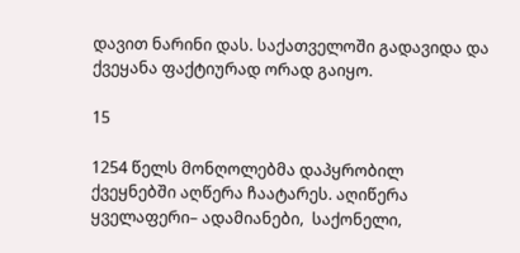დავით ნარინი დას. საქათველოში გადავიდა და ქვეყანა ფაქტიურად ორად გაიყო.

15

1254 წელს მონღოლებმა დაპყრობილ ქვეყნებში აღწერა ჩაატარეს. აღიწერა ყველაფერი– ადამიანები,  საქონელი,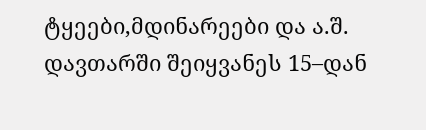ტყეები,მდინარეები და ა.შ. დავთარში შეიყვანეს 15–დან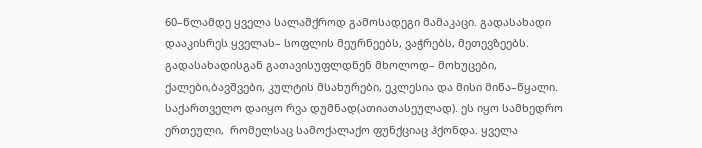60–წლამდე ყველა სალაშქროდ გამოსადეგი მამაკაცი. გადასახადი დააკისრეს ყველას– სოფლის მეურნეებს, ვაჭრებს, მეთევზეებს.  გადასახადისგან გათავისუფლდნენ მხოლოდ– მოხუცები, ქალები,ბავშვები, კულტის მსახურები, ეკლესია და მისი მიწა–წყალი. საქართველო დაიყო რვა დუმნად(ათიათასეულად). ეს იყო სამხედრო ერთეული,  რომელსაც სამოქალაქო ფუნქციაც ჰქონდა. ყველა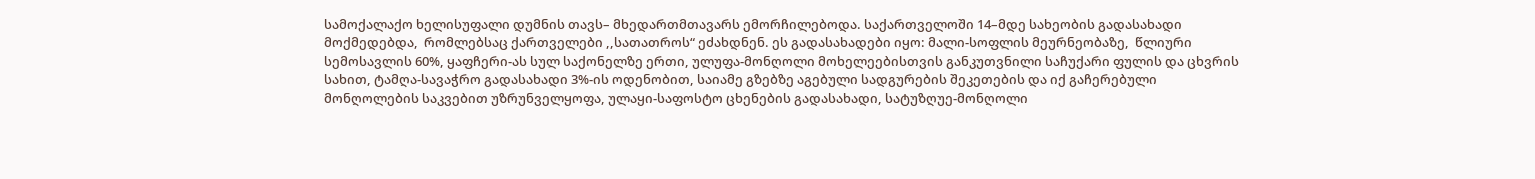სამოქალაქო ხელისუფალი დუმნის თავს– მხედართმთავარს ემორჩილებოდა. საქართველოში 14–მდე სახეობის გადასახადი მოქმედებდა,  რომლებსაც ქართველები ,,სათათროს“ ეძახდნენ. ეს გადასახადები იყო: მალი-სოფლის მეურნეობაზე,  წლიური სემოსავლის 60%, ყაფჩერი-ას სულ საქონელზე ერთი, ულუფა-მონღოლი მოხელეებისთვის განკუთვნილი საჩუქარი ფულის და ცხვრის სახით, ტამღა-სავაჭრო გადასახადი 3%-ის ოდენობით, საიამე გზებზე აგებული სადგურების შეკეთების და იქ გაჩერებული მონღოლების საკვებით უზრუნველყოფა, ულაყი-საფოსტო ცხენების გადასახადი, სატუზღუე-მონღოლი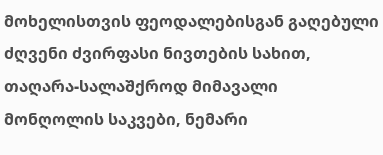მოხელისთვის ფეოდალებისგან გაღებული ძღვენი ძვირფასი ნივთების სახით, თაღარა-სალაშქროდ მიმავალი მონღოლის საკვები, ნემარი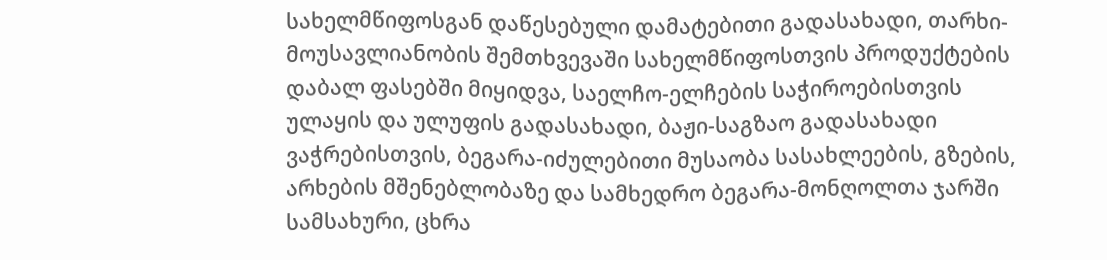სახელმწიფოსგან დაწესებული დამატებითი გადასახადი, თარხი-მოუსავლიანობის შემთხვევაში სახელმწიფოსთვის პროდუქტების დაბალ ფასებში მიყიდვა, საელჩო-ელჩების საჭიროებისთვის ულაყის და ულუფის გადასახადი, ბაჟი-საგზაო გადასახადი ვაჭრებისთვის, ბეგარა-იძულებითი მუსაობა სასახლეების, გზების, არხების მშენებლობაზე და სამხედრო ბეგარა-მონღოლთა ჯარში სამსახური, ცხრა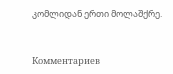კომლიდან ერთი მოლაშქრე.


Комментариев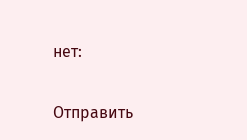нет:

Отправить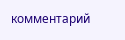комментарий